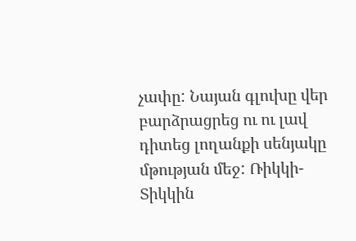չափը: Նայան գլուխը վեր բարձրացրեց ու ու լավ դիտեց լողանքի սենյակը մթության մեջ: Ռիկկի-Տիկկին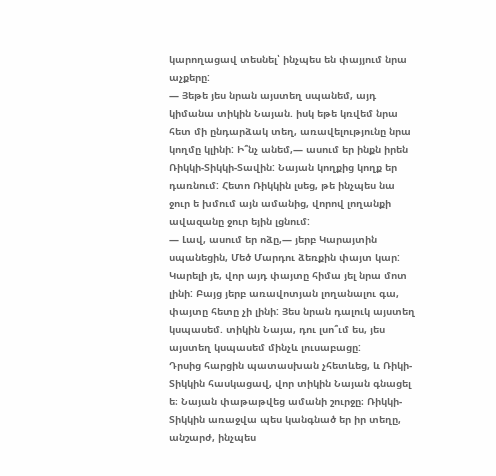կարողացավ տեսնել՝ ինչպես են փայյում նրա աչքերը:
— Յեթե յես նրան այստեղ սպանեմ, այդ կիմանա տիկին Նայան. իսկ եթե կռվեմ նրա հետ մի ընդարձակ տեղ, առավելությունը նրա կողմը կլինի: Ի՞նչ անեմ,— ասում եր ինքն իրեն Ռիկկի-Տիկկի-Տավին: Նայան կողքից կողք եր դառնում: Հետո Ռիկկին լսեց, թե ինչպես նա ջուր ե խմում այն ամանից, վորով լողանքի ավազանը ջուր եյին լցնում:
— Լավ, ասում եր ոձը,— յերբ Կարայտին սպանեցին, Մեծ Մարդու ձեռքին փայտ կար: Կարելի յե, վոր այդ փայտը հիմա յել նրա մոտ լինի: Բայց յերբ առավոտյան լողանալու գա, փայտը հետը չի լինի: Յես նրան դալուկ այստեղ կսպասեմ. տիկին Նայա, դու լսո՞ւմ ես, յես այստեղ կսպասեմ մինչև լուսաբացը:
Դրսից հարցին պատասխան չհետևեց, և Ռիկի-Տիկկին հասկացավ, վոր տիկին Նայան գնացել ե։ Նայան փաթաթվեց ամանի շուրջը։ Ռիկկի-Տիկկին առաջվա պես կանգնած եր իր տեղը, անշարժ, ինչպես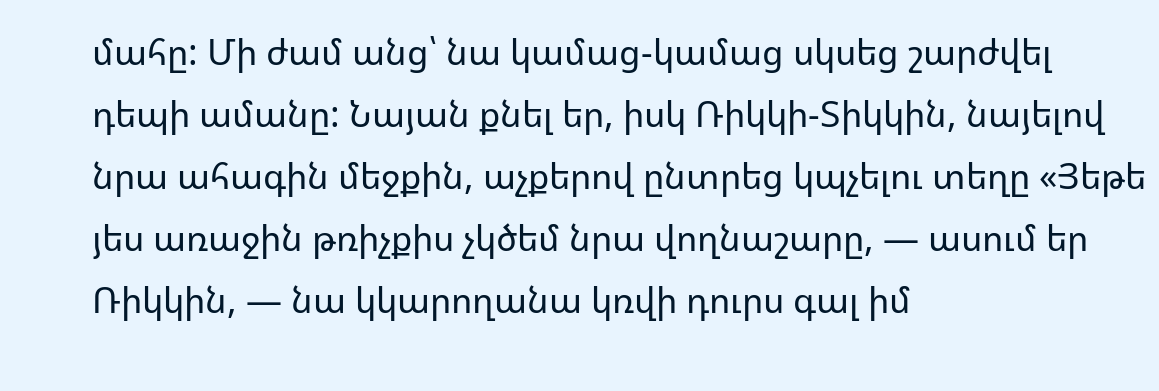մահը: Մի ժամ անց՝ նա կամաց-կամաց սկսեց շարժվել դեպի ամանը: Նայան քնել եր, իսկ Ռիկկի-Տիկկին, նայելով նրա ահագին մեջքին, աչքերով ընտրեց կպչելու տեղը «Յեթե յես առաջին թռիչքիս չկծեմ նրա վողնաշարը, — ասում եր Ռիկկին, — նա կկարողանա կռվի դուրս գալ իմ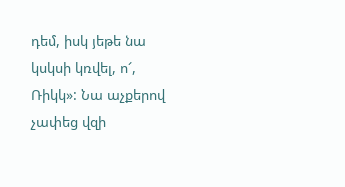դեմ, իսկ յեթե նա կսկսի կռվել, ո՜, Ռիկկ»: Նա աչքերով չափեց վզի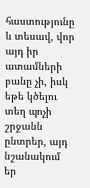հաստությունը և տեսավ, վոր այդ իր ատամների բանը չի, իսկ եթե կծելու տեղ պոչի շրջանն ընտրեր, այդ նշանակում եր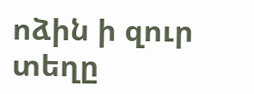ոձին ի զուր տեղը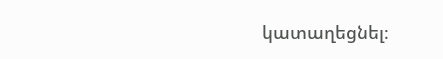կատաղեցնել։